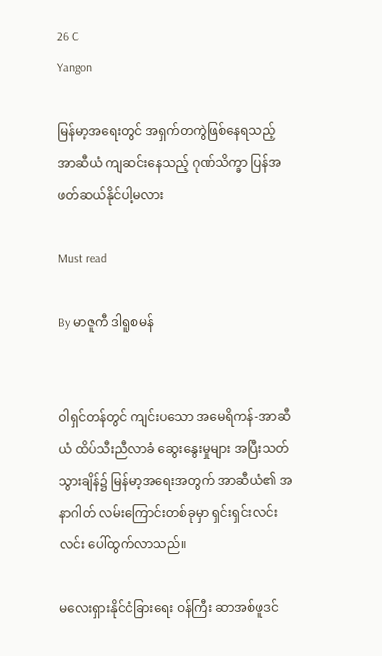26 C
Yangon

မြန်မာ့အရေးတွင် အရှက်တကွဲဖြစ်နေရသည့် အာဆီယံ ကျဆင်းနေသည့် ဂုဏ်သိက္ခာ ပြန်အဖတ်ဆယ်နိုင်ပါ့မလား

Must read

By မာဇူကီ ဒါရူစမန်


ဝါရှင်တန်တွင် ကျင်းပသော အမေရိကန်-အာဆီယံ ထိပ်သီးညီလာခံ ဆွေးနွေးမှုများ အပြီးသတ်သွားချိန်၌ မြန်မာ့အရေးအတွက် အာဆီယံ၏ အနာဂါတ် လမ်းကြောင်းတစ်ခုမှာ ရှင်းရှင်းလင်းလင်း ပေါ်ထွက်လာသည်။

မလေးရှားနိုင်ငံခြားရေး ဝန်ကြီး ဆာအစ်ဖူဒင်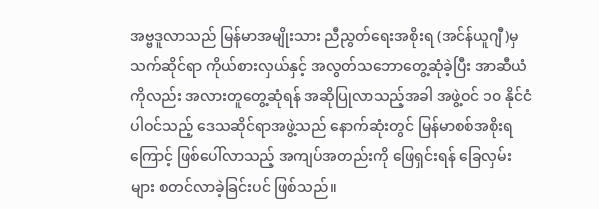အဗ္ဗဒူလာသည် မြန်မာအမျိုးသား ညီညွတ်ရေးအစိုးရ (အင်န်ယူဂျီ)မှ သက်ဆိုင်ရာ ကိုယ်စားလှယ်နှင့် အလွတ်သဘောတွေ့ဆုံခဲ့ပြီး အာဆီယံကိုလည်း အလားတူတွေ့ဆုံရန် အဆိုပြုလာသည့်အခါ အဖွဲ့ဝင် ၁၀ နိုင်ငံ ပါဝင်သည့် ဒေသဆိုင်ရာအဖွဲ့သည် နောက်ဆုံးတွင် မြန်မာစစ်အစိုးရကြောင့် ဖြစ်ပေါ်လာသည့် အကျပ်အတည်းကို ဖြေရှင်းရန် ခြေလှမ်းများ စတင်လာခဲ့ခြင်းပင် ဖြစ်သည်။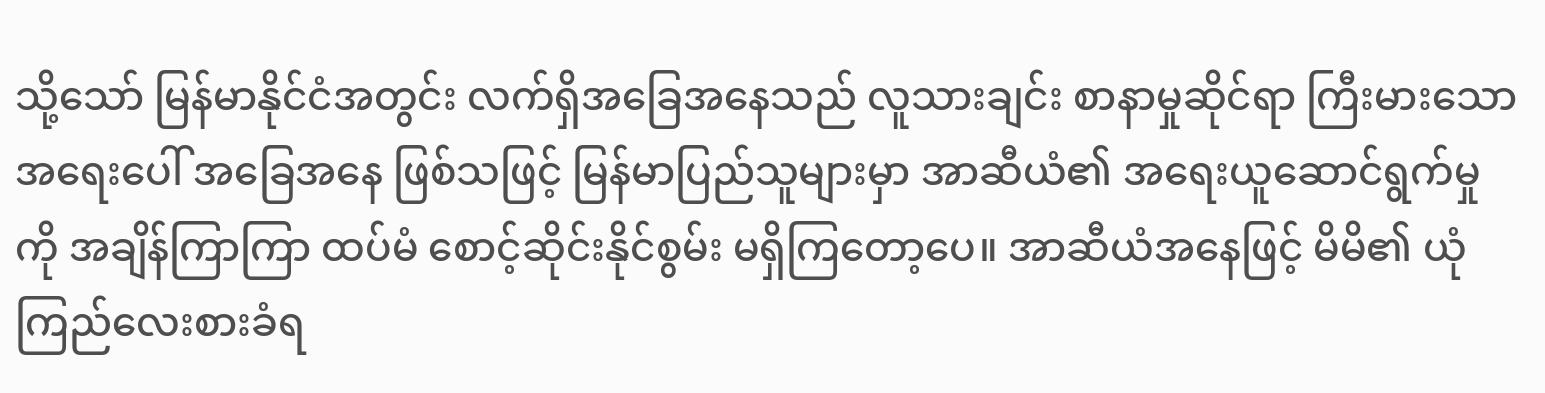သို့သော် မြန်မာနိုင်ငံအတွင်း လက်ရှိအခြေအနေသည် လူသားချင်း စာနာမှုဆိုင်ရာ ကြီးမားသော အရေးပေါ် အခြေအနေ ဖြစ်သဖြင့် မြန်မာပြည်သူများမှာ အာဆီယံ၏ အရေးယူဆောင်ရွက်မှုကို အချိန်ကြာကြာ ထပ်မံ စောင့်ဆိုင်းနိုင်စွမ်း မရှိကြတော့ပေ။ အာဆီယံအနေဖြင့် မိမိ၏ ယုံကြည်လေးစားခံရ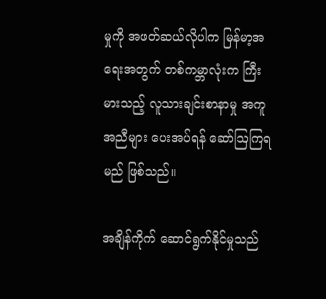မှုကို အဖတ်ဆယ်လိုပါက မြန်မာ့အရေးအတွက် တစ်ကမ္ဘာလုံးက ကြီးမားသည့် လူသားချင်းစာနာမှု အကူအညီများ ပေးအပ်ရန် ဆော်ဩကြရမည် ဖြစ်သည်။

အချိန်ကိုက် ဆောင်ရွက်နိုင်မှုသည်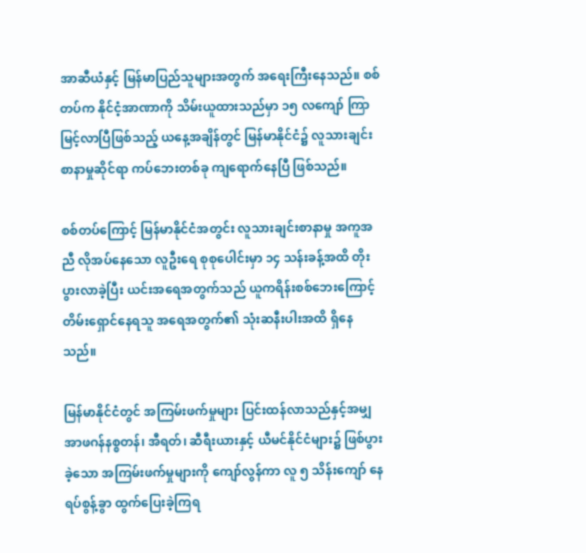အာဆီယံနှင့် မြန်မာပြည်သူများအတွက် အရေးကြီးနေသည်။ စစ်တပ်က နိုင်ငံ့အာဏာကို သိမ်းယူထားသည်မှာ ၁၅ လကျော် ကြာမြင့်လာပြီဖြစ်သည့် ယနေ့အချိန်တွင် မြန်မာနိုင်ငံ၌ လူသားချင်း စာနာမှုဆိုင်ရာ ကပ်ဘေးတစ်ခု ကျရောက်နေပြီ ဖြစ်သည်။

စစ်တပ်ကြောင့် မြန်မာနိုင်ငံအတွင်း လူသားချင်းစာနာမှု အကူအညီ လိုအပ်နေသော လူဦးရေ စုစုပေါင်းမှာ ၁၄ သန်းခန့်အထိ တိုးပွားလာခဲ့ပြီး ယင်းအရေအတွက်သည် ယူကရိန်းစစ်ဘေးကြောင့် တိမ်းရှောင်နေရသူ အရေအတွက်၏ သုံးဆနီးပါးအထိ ရှိနေသည်။

မြန်မာနိုင်ငံတွင် အကြမ်းဖက်မှုများ ပြင်းထန်လာသည်နှင့်အမျှ အာဖဂန်နစ္စတန်၊ အီရတ်၊ ဆီရီးယားနှင့် ယီမင်နိုင်ငံများ၌ ဖြစ်ပွားခဲ့သော အကြမ်းဖက်မှုများကို ကျော်လွန်ကာ လူ ၅ သိန်းကျော် နေရပ်စွန့်ခွာ ထွက်ပြေးခဲ့ကြရ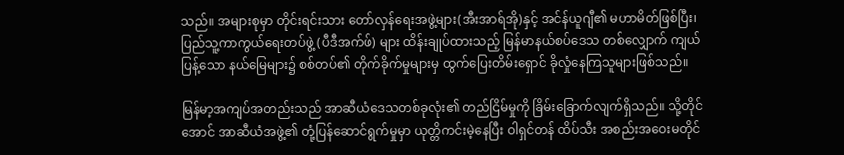သည်။ အများစုမှာ တိုင်းရင်းသား တော်လှန်ရေးအဖွဲ့များ(အီးအာရ်အို)နှင့် အင်န်ယူဂျီ၏ မဟာမိတ်ဖြစ်ပြီး၊ ပြည်သူ့ကာကွယ်ရေးတပ်ဖွဲ့ (ပီဒီအက်ဖ်) များ ထိန်းချုပ်ထားသည့် မြန်မာနယ်စပ်ဒေသ တစ်လျှောက် ကျယ်ပြန့်သော နယ်မြေများ၌ စစ်တပ်၏ တိုက်ခိုက်မှုများမှ ထွက်ပြေးတိမ်းရှောင် ခိုလှုံနေကြသူများဖြစ်သည်။

မြန်မာ့အကျပ်အတည်းသည် အာဆီယံဒေသတစ်ခုလုံး၏ တည်ငြိမ်မှုကို ခြိမ်းခြောက်လျက်ရှိသည်။ သို့တိုင်အောင် အာဆီယံအဖွဲ့၏ တုံ့ပြန်ဆောင်ရွက်မှုမှာ ယုတ္တိကင်းမဲ့နေပြီး ဝါရှင်တန် ထိပ်သီး အစည်းအဝေးမတိုင်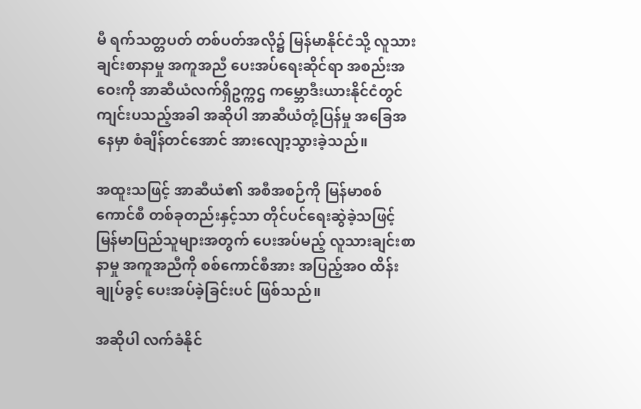မီ ရက်သတ္တပတ် တစ်ပတ်အလို၌ မြန်မာနိုင်ငံသို့ လူသားချင်းစာနာမှု အကူအညီ ပေးအပ်ရေးဆိုင်ရာ အစည်းအဝေးကို အာဆီယံလက်ရှိဥက္ကဌ ကမ္ဘောဒီးယားနိုင်ငံတွင် ကျင်းပသည့်အခါ အဆိုပါ အာဆီယံတုံ့ပြန်မှု အခြေအနေမှာ စံချိန်တင်အောင် အားလျော့သွားခဲ့သည်။

အထူးသဖြင့် အာဆီယံ၏ အစီအစဉ်ကို မြန်မာစစ်ကောင်စီ တစ်ခုတည်းနှင့်သာ တိုင်ပင်ရေးဆွဲခဲ့သဖြင့် မြန်မာပြည်သူများအတွက် ပေးအပ်မည့် လူသားချင်းစာနာမှု အကူအညီကို စစ်ကောင်စီအား အပြည့်အဝ ထိန်းချုပ်ခွင့် ပေးအပ်ခဲ့ခြင်းပင် ဖြစ်သည်။

အဆိုပါ လက်ခံနိုင်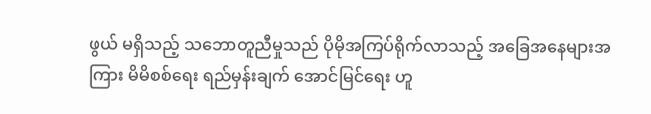ဖွယ် မရှိသည့် သဘောတူညီမှုသည် ပိုမိုအကြပ်ရိုက်လာသည့် အခြေအနေများအကြား မိမိစစ်ရေး ရည်မှန်းချက် အောင်မြင်ရေး ဟူ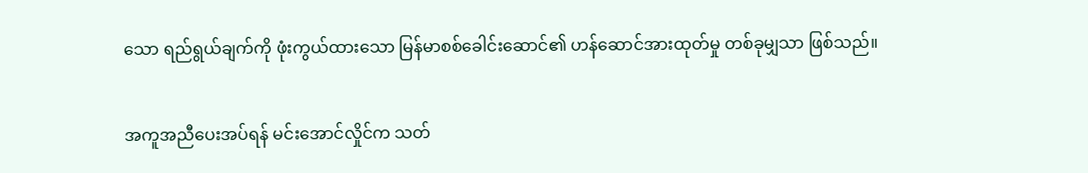သော ရည်ရွယ်ချက်ကို ဖုံးကွယ်ထားသော မြန်မာစစ်ခေါင်းဆောင်၏ ဟန်ဆောင်အားထုတ်မှု တစ်ခုမျှသာ ဖြစ်သည်။

အကူအညီပေးအပ်ရန် မင်းအောင်လှိုင်က သတ်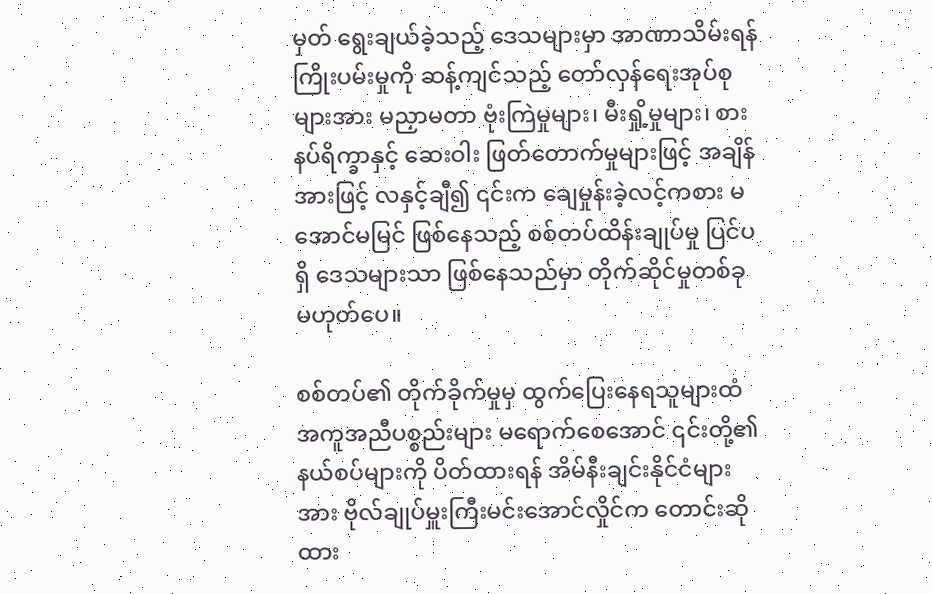မှတ် ရွေးချယ်ခဲ့သည့် ဒေသများမှာ အာဏာသိမ်းရန် ကြိုးပမ်းမှုကို ဆန့်ကျင်သည့် တော်လှန်ရေးအုပ်စုများအား မညှာမတာ ဗုံးကြဲမှုများ၊ မီးရှို့မှုများ၊ စားနပ်ရိက္ခာနှင့် ဆေးဝါး ဖြတ်တောက်မှုများဖြင့် အချိန်အားဖြင့် လနှင့်ချီ၍ ၎င်းက ချေမှုန်းခဲ့လင့်ကစား မအောင်မမြင် ဖြစ်နေသည့် စစ်တပ်ထိန်းချုပ်မှု ပြင်ပရှိ ဒေသများသာ ဖြစ်နေသည်မှာ တိုက်ဆိုင်မှုတစ်ခု မဟုတ်ပေ။

စစ်တပ်၏ တိုက်ခိုက်မှုမှ ထွက်ပြေးနေရသူများထံ အကူအညီပစ္စည်းများ မရောက်စေအောင် ၎င်းတို့၏ နယ်စပ်များကို ပိတ်ထားရန် အိမ်နီးချင်းနိုင်ငံများအား ဗိုလ်ချုပ်မှူးကြီးမင်းအောင်လှိုင်က တောင်းဆိုထား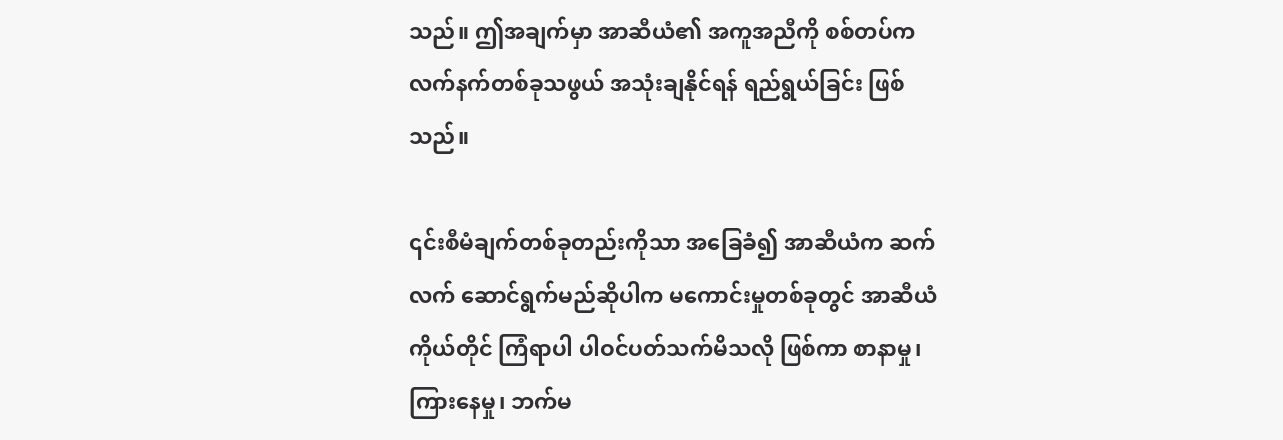သည်။ ဤအချက်မှာ အာဆီယံ၏ အကူအညီကို စစ်တပ်က လက်နက်တစ်ခုသဖွယ် အသုံးချနိုင်ရန် ရည်ရွယ်ခြင်း ဖြစ်သည်။

၎င်းစီမံချက်တစ်ခုတည်းကိုသာ အခြေခံ၍ အာဆီယံက ဆက်လက် ဆောင်ရွက်မည်ဆိုပါက မကောင်းမှုတစ်ခုတွင် အာဆီယံကိုယ်တိုင် ကြံရာပါ ပါဝင်ပတ်သက်မိသလို ဖြစ်ကာ စာနာမှု၊ ကြားနေမှု၊ ဘက်မ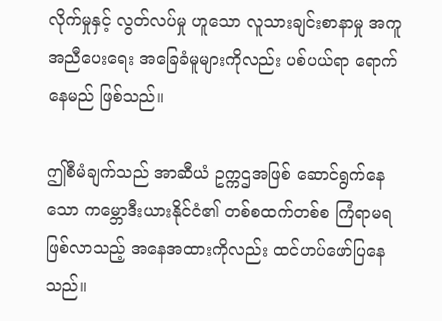လိုက်မှုနှင့် လွတ်လပ်မှု ဟူသော လူသားချင်းစာနာမှု အကူအညီပေးရေး အခြေခံမူများကိုလည်း ပစ်ပယ်ရာ ရောက်နေမည် ဖြစ်သည်။

ဤစီမံချက်သည် အာဆီယံ ဥက္ကဌအဖြစ် ဆောင်ရွက်နေသော ကမ္ဘောဒီးယားနိုင်ငံ၏ တစ်စထက်တစ်စ ကြံရာမရ ဖြစ်လာသည့် အနေအထားကိုလည်း ထင်ဟပ်ဖော်ပြနေသည်။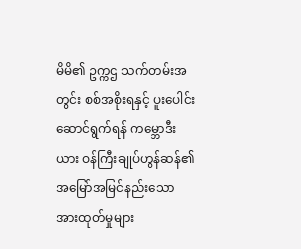မိမိ၏ ဥက္ကဌ သက်တမ်းအတွင်း စစ်အစိုးရနှင့် ပူးပေါင်းဆောင်ရွက်ရန် ကမ္ဘောဒီးယား ဝန်ကြီးချုပ်ဟွန်ဆန်၏ အမြော်အမြင်နည်းသော အားထုတ်မှုများ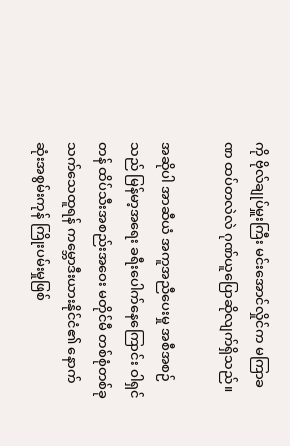ကို ဗိုလ်ချုပ်မှူးကြီး မင်းအောင်လှိုင်က မကြာခဏ ထပ်တလဲလဲ ဂုဏ်ယူပြောဆိုလျက်ရှိသည်။

အဆိုပါ အာဆီယံ အကူအညီပေးမှု အစီအစဉ်သည် မြန်မာ့အရေး ခရီးပေါက်နေကြောင်း ဝါရှင်တန် ထိပ်သီးအစည်းအဝေး မတိုင်မီ တစ်စုံတစ်ခု သက်သေထူရန် ကမ္ဘောဒီးယားနိုင်ငံ၏ နောက်ဆုံးအစွမ်းကုန် ကြိုးပမ်းမှုဖြစ်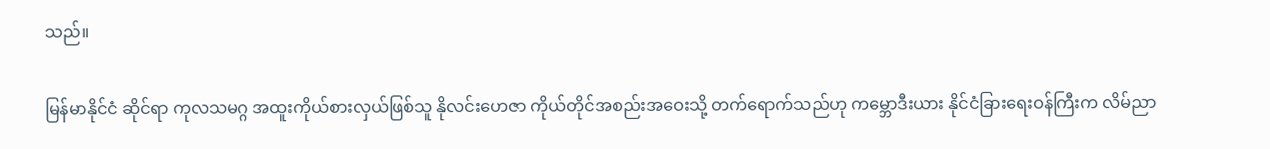သည်။

မြန်မာနိုင်ငံ ဆိုင်ရာ ကုလသမဂ္ဂ အထူးကိုယ်စားလှယ်ဖြစ်သူ နိုလင်းဟေဇာ ကိုယ်တိုင်အစည်းအဝေးသို့ တက်ရောက်သည်ဟု ကမ္ဘောဒီးယား နိုင်ငံခြားရေးဝန်ကြီးက လိမ်ညာ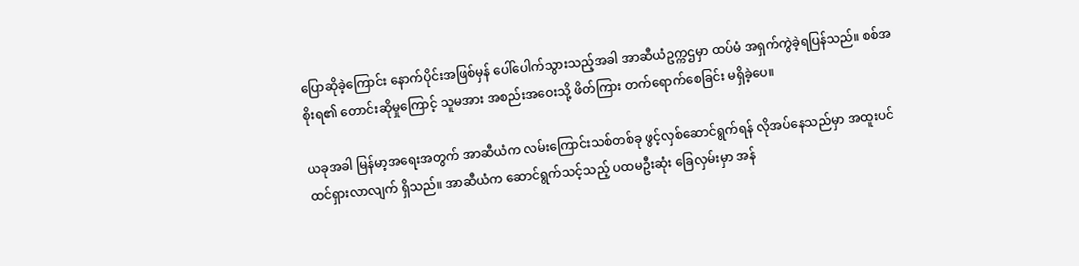ပြောဆိုခဲ့ကြောင်း နောက်ပိုင်းအဖြစ်မှန် ပေါ်ပေါက်သွားသည့်အခါ အာဆီယံဥက္ကဌမှာ ထပ်မံ အရှက်ကွဲခဲ့ရပြန်သည်။ စစ်အစိုးရ၏ တောင်းဆိုမှုကြောင့် သူမအား အစည်းအဝေးသို့ ဖိတ်ကြား တက်ရောက်စေခြင်း မရှိခဲ့ပေ။

ယခုအခါ မြန်မာ့အရေးအတွက် အာဆီယံက လမ်းကြောင်းသစ်တစ်ခု ဖွင့်လှစ်ဆောင်ရွက်ရန် လိုအပ်နေသည်မှာ အထူးပင် ထင်ရှားလာလျက် ရှိသည်။ အာဆီယံက ဆောင်ရွက်သင့်သည့် ပထမဦးဆုံး ခြေလှမ်းမှာ အန်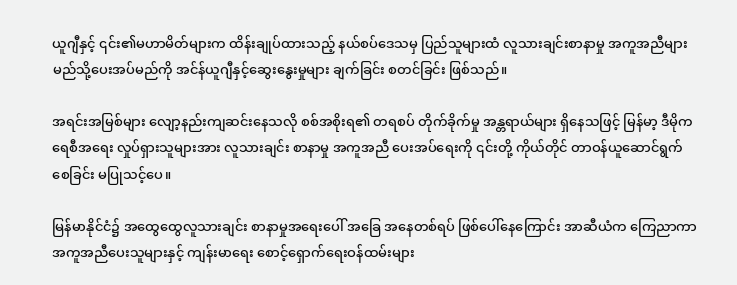ယူဂျီနှင့် ၎င်း၏မဟာမိတ်များက ထိန်းချုပ်ထားသည့် နယ်စပ်ဒေသမှ ပြည်သူများထံ လူသားချင်းစာနာမှု အကူအညီများ မည်သို့ပေးအပ်မည်ကို အင်န်ယူဂျီနှင့်ဆွေးနွေးမှုများ ချက်ခြင်း စတင်ခြင်း ဖြစ်သည်။

အရင်းအမြစ်များ လျော့နည်းကျဆင်းနေသလို စစ်အစိုးရ၏ တရစပ် တိုက်ခိုက်မှု အန္တရာယ်များ ရှိနေသဖြင့် မြန်မာ့ ဒီမိုကရေစီအရေး လှုပ်ရှားသူများအား လူသားချင်း စာနာမှု အကူအညီ ပေးအပ်ရေးကို ၎င်းတို့ ကိုယ်တိုင် တာဝန်ယူဆောင်ရွက်စေခြင်း မပြုသင့်ပေ။

မြန်မာနိုင်ငံ၌ အထွေထွေလူသားချင်း စာနာမှုအရေးပေါ် အခြေ အနေတစ်ရပ် ဖြစ်ပေါ်နေကြောင်း အာဆီယံက ကြေညာကာ အကူအညီပေးသူများနှင့် ကျန်းမာရေး စောင့်ရှောက်ရေးဝန်ထမ်းများ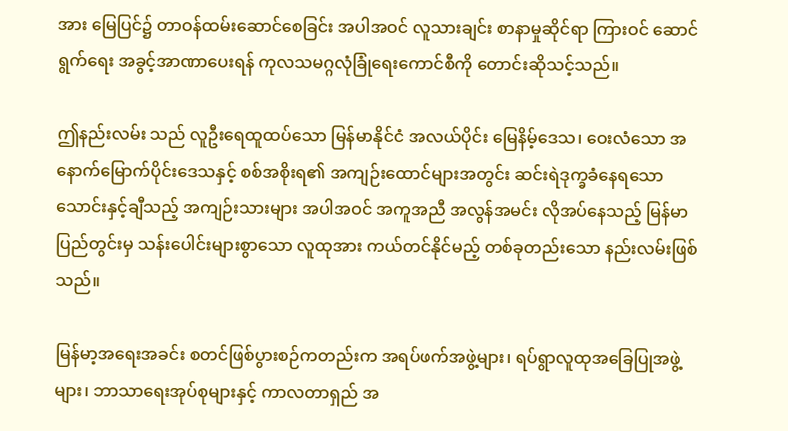အား မြေပြင်၌ တာဝန်ထမ်းဆောင်စေခြင်း အပါအဝင် လူသားချင်း စာနာမှုဆိုင်ရာ ကြားဝင် ဆောင်ရွက်ရေး အခွင့်အာဏာပေးရန် ကုလသမဂ္ဂလုံခြုံရေးကောင်စီကို တောင်းဆိုသင့်သည်။

ဤနည်းလမ်း သည် လူဦးရေထူထပ်သော မြန်မာနိုင်ငံ အလယ်ပိုင်း မြေနိမ့်ဒေသ၊ ဝေးလံသော အနောက်မြောက်ပိုင်းဒေသနှင့် စစ်အစိုးရ၏ အကျဉ်းထောင်များအတွင်း ဆင်းရဲဒုက္ခခံနေရသော သောင်းနှင့်ချီသည့် အကျဉ်းသားများ အပါအဝင် အကူအညီ အလွန်အမင်း လိုအပ်နေသည့် မြန်မာပြည်တွင်းမှ သန်းပေါင်းများစွာသော လူထုအား ကယ်တင်နိုင်မည့် တစ်ခုတည်းသော နည်းလမ်းဖြစ်သည်။

မြန်မာ့အရေးအခင်း စတင်ဖြစ်ပွားစဉ်ကတည်းက အရပ်ဖက်အဖွဲ့များ၊ ရပ်ရွာလူထုအခြေပြုအဖွဲ့များ၊ ဘာသာရေးအုပ်စုများနှင့် ကာလတာရှည် အ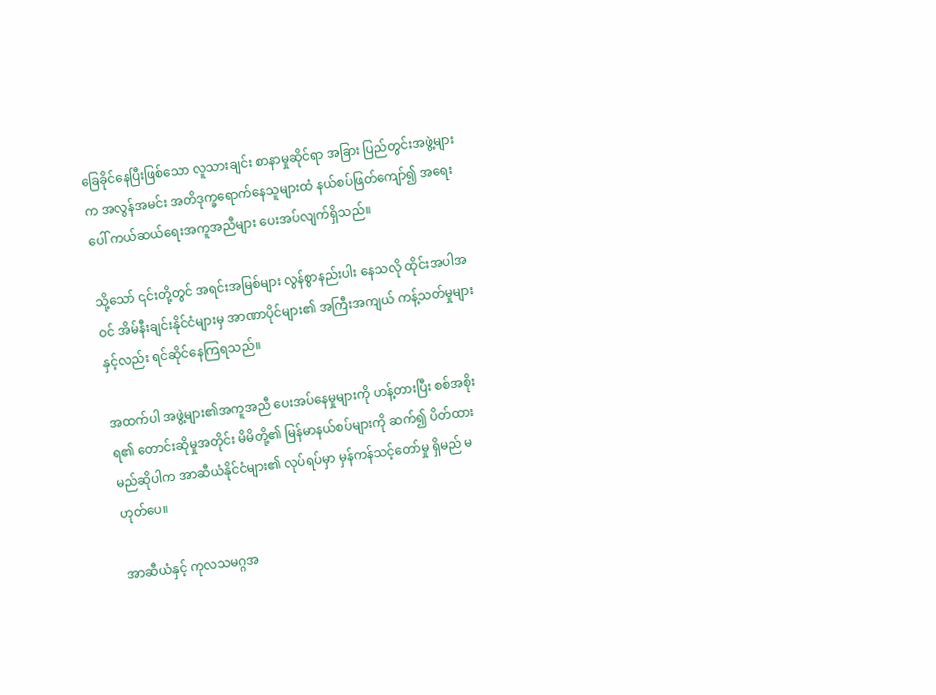ခြေခိုင်နေပြီးဖြစ်သော လူသားချင်း စာနာမှုဆိုင်ရာ အခြား ပြည်တွင်းအဖွဲ့များက အလွန်အမင်း အတိဒုက္ခရောက်နေသူများထံ နယ်စပ်ဖြတ်ကျော်၍ အရေးပေါ် ကယ်ဆယ်ရေးအကူအညီများ ပေးအပ်လျက်ရှိသည်။

သို့သော် ၎င်းတို့တွင် အရင်းအမြစ်များ လွန်စွာနည်းပါး နေသလို ထိုင်းအပါအဝင် အိမ်နီးချင်းနိုင်ငံများမှ အာဏာပိုင်များ၏ အကြီးအကျယ် ကန့်သတ်မှုများနှင့်လည်း ရင်ဆိုင်နေကြရသည်။

အထက်ပါ အဖွဲ့များ၏အကူအညီ ပေးအပ်နေမှုများကို ဟန့်တားပြီး စစ်အစိုးရ၏ တောင်းဆိုမှုအတိုင်း မိမိတို့၏ မြန်မာနယ်စပ်များကို ဆက်၍ ပိတ်ထားမည်ဆိုပါက အာဆီယံနိုင်ငံများ၏ လုပ်ရပ်မှာ မှန်ကန်သင့်တော်မှု ရှိမည် မဟုတ်ပေ။

အာဆီယံနှင့် ကုလသမဂ္ဂအ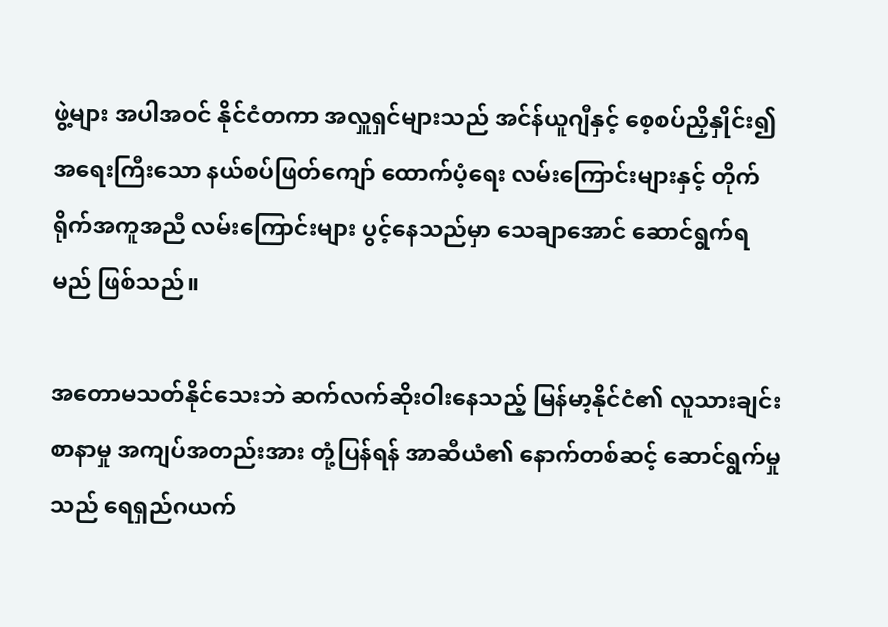ဖွဲ့များ အပါအဝင် နိုင်ငံတကာ အလှူရှင်များသည် အင်န်ယူဂျီနှင့် စေ့စပ်ညှိနှိုင်း၍ အရေးကြီးသော နယ်စပ်ဖြတ်ကျော် ထောက်ပံ့ရေး လမ်းကြောင်းများနှင့် တိုက်ရိုက်အကူအညီ လမ်းကြောင်းများ ပွင့်နေသည်မှာ သေချာအောင် ဆောင်ရွက်ရမည် ဖြစ်သည်။

အတောမသတ်နိုင်သေးဘဲ ဆက်လက်ဆိုးဝါးနေသည့် မြန်မာ့နိုင်ငံ၏ လူသားချင်းစာနာမှု အကျပ်အတည်းအား တုံ့ပြန်ရန် အာဆီယံ၏ နောက်တစ်ဆင့် ဆောင်ရွက်မှုသည် ရေရှည်ဂယက်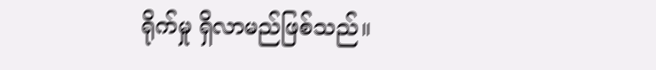ရိုက်မှု ရှိလာမည်ဖြစ်သည်။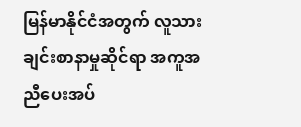မြန်မာနိုင်ငံအတွက် လူသားချင်းစာနာမှုဆိုင်ရာ အကူအညီပေးအပ်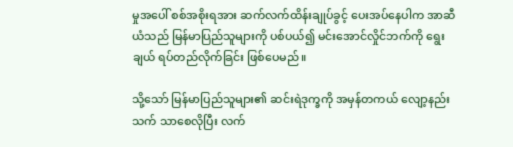မှုအပေါ် စစ်အစိုးရအား ဆက်လက်ထိန်းချုပ်ခွင့် ပေးအပ်နေပါက အာဆီယံသည် မြန်မာပြည်သူများကို ပစ်ပယ်၍ မင်းအောင်လှိုင်ဘက်ကို ရွေးချယ် ရပ်တည်လိုက်ခြင်း ဖြစ်ပေမည်။

သို့သော် မြန်မာပြည်သူများ၏ ဆင်းရဲဒုက္ခကို အမှန်တကယ် လျော့နည်းသက် သာစေလိုပြီး လက်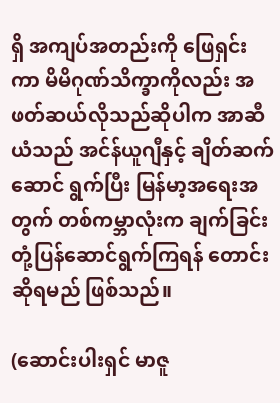ရှိ အကျပ်အတည်းကို ဖြေရှင်းကာ မိမိဂုဏ်သိက္ခာကိုလည်း အဖတ်ဆယ်လိုသည်ဆိုပါက အာဆီယံသည် အင်န်ယူဂျီနှင့် ချိတ်ဆက်ဆောင် ရွက်ပြီး မြန်မာ့အရေးအတွက် တစ်ကမ္ဘာလုံးက ချက်ခြင်းတုံ့ပြန်ဆောင်ရွက်ကြရန် တောင်းဆိုရမည် ဖြစ်သည်။

(ဆောင်းပါးရှင် မာဇူ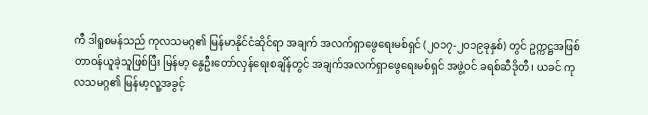ကီ ဒါရူစမန်သည် ကုလသမဂ္ဂ၏ မြန်မာနိုင်ငံဆိုင်ရာ အချက် အလက်ရှာဖွေရေးမစ်ရှင် (၂၀၁၇-၂၀၁၉ခုနှစ်) တွင် ဥက္ကဋ္ဌအဖြစ် တာဝန်ယူခဲ့သူဖြစ်ပြီး မြန်မာ့ နွေဦးတော်လှန်ရေးစချိန်တွင် အချက်အလက်ရှာဖွေရေးမစ်ရှင် အဖွဲ့ဝင် ခရစ်ဆီဒိုတီ၊ ယခင် ကုလသမဂ္ဂ၏ မြန်မာ့လူ့အခွင့်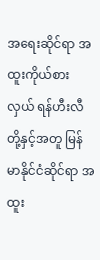အရေးဆိုင်ရာ အထူးကိုယ်စားလှယ် ရန်ဟီးလီတို့နှင့်အတူ မြန်မာနိုင်ငံဆိုင်ရာ အထူး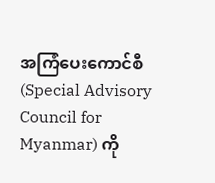အကြံပေးကောင်စီ (Special Advisory Council for Myanmar) ကို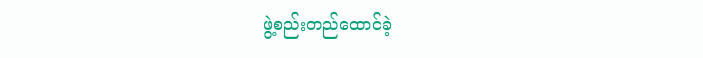ဖွဲ့စည်းတည်ထောင်ခဲ့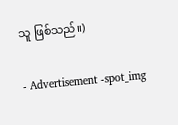သူ ဖြစ်သည်။)

- Advertisement -spot_img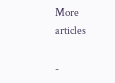More articles

-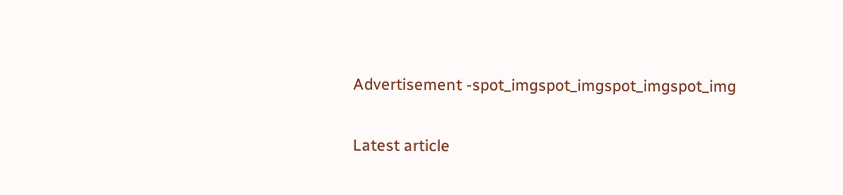Advertisement -spot_imgspot_imgspot_imgspot_img

Latest article